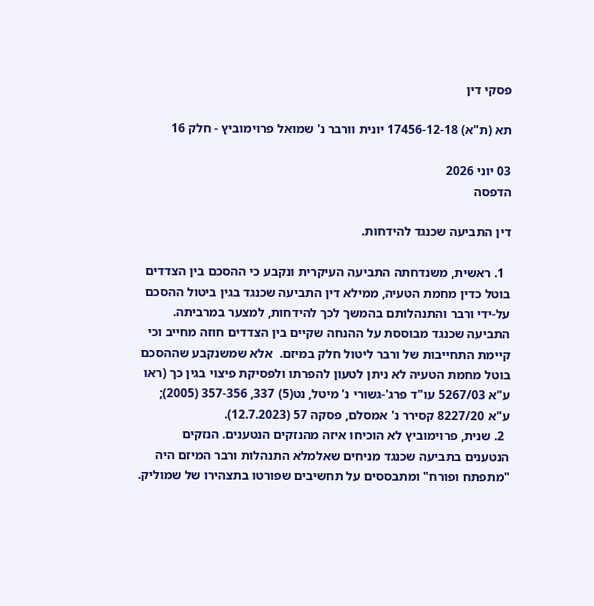פסקי דין

תא (ת"א) 17456-12-18 יונית וורבר נ' שמואל פרוימוביץ - חלק 16

03 יוני 2026
הדפסה

דין התביעה שכנגד להידחות.

  1. ראשית, משנדחתה התביעה העיקרית ונקבע כי ההסכם בין הצדדים בוטל כדין מחמת הטעיה, ממילא דין התביעה שכנגד בגין ביטול ההסכם על-ידי ורבר והתנהלותם בהמשך לכך להידחות, למצער במרביתה. התביעה שכנגד מבוססת על ההנחה שקיים בין הצדדים חוזה מחייב וכי קיימת התחייבות של ורבר ליטול חלק במיזם.  אלא שמשנקבע שההסכם בוטל מחמת הטעיה לא ניתן לטעון להפרתו ולפסיקת פיצוי בגין כך (ראו ע"א 5267/03 עו"ד פרג'-גשורי נ' מיטל, נט(5) 337, 357-356 (2005); ע"א 8227/20 קסירר נ' אמסלם, פסקה 57 (12.7.2023).
  2. שנית, פרוימוביץ לא הוכיחו איזה מהנזקים הנטענים. הנזקים הנטענים בתביעה שכנגד מניחים שאלמלא התנהלות ורבר המיזם היה "מתפתח ופורח" ומתבססים על תחשיבים שפורטו בתצהירו של שמוליק.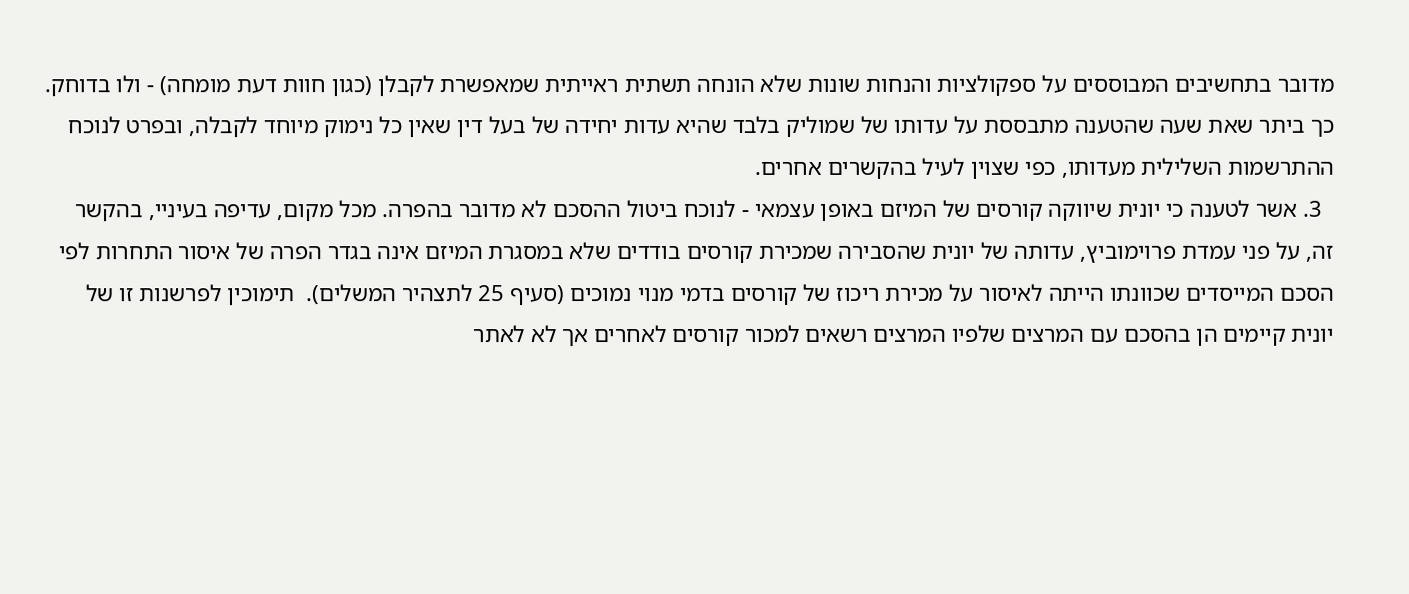מדובר בתחשיבים המבוססים על ספקולציות והנחות שונות שלא הונחה תשתית ראייתית שמאפשרת לקבלן (כגון חוות דעת מומחה) - ולו בדוחק.  כך ביתר שאת שעה שהטענה מתבססת על עדותו של שמוליק בלבד שהיא עדות יחידה של בעל דין שאין כל נימוק מיוחד לקבלה, ובפרט לנוכח ההתרשמות השלילית מעדותו, כפי שצוין לעיל בהקשרים אחרים.
  3. אשר לטענה כי יונית שיווקה קורסים של המיזם באופן עצמאי - לנוכח ביטול ההסכם לא מדובר בהפרה. מכל מקום, עדיפה בעיניי, בהקשר זה, על פני עמדת פרוימוביץ, עדותה של יונית שהסבירה שמכירת קורסים בודדים שלא במסגרת המיזם אינה בגדר הפרה של איסור התחרות לפי הסכם המייסדים שכוונתו הייתה לאיסור על מכירת ריכוז של קורסים בדמי מנוי נמוכים (סעיף 25 לתצהיר המשלים).  תימוכין לפרשנות זו של יונית קיימים הן בהסכם עם המרצים שלפיו המרצים רשאים למכור קורסים לאחרים אך לא לאתר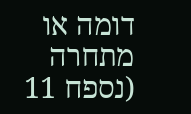דומה או מתחרה (נספח 11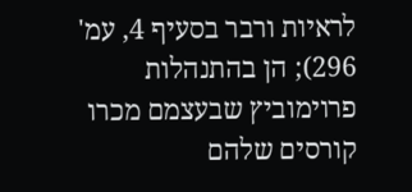לראיות ורבר בסעיף 4, עמ' 296); הן בהתנהלות פרוימוביץ שבעצמם מכרו קורסים שלהם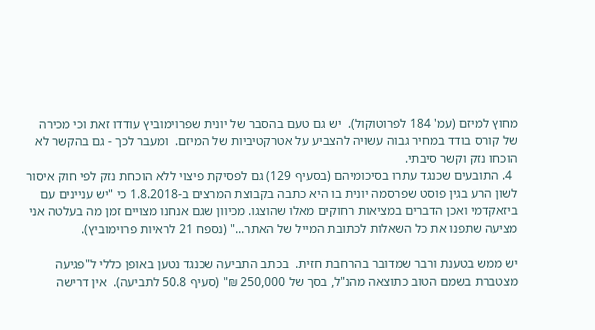מחוץ למיזם (עמ' 184 לפרוטוקול).  יש גם טעם בהסבר של יונית שפרוימוביץ עודדו זאת וכי מכירה של קורס בודד במחיר גבוה עשויה להצביע על אטרקטיביות של המיזם.  ומעבר לכך - גם בהקשר לא הוכחו נזק וקשר סיבתי.
  4. התובעים שכנגד עתרו בסיכומיהם (בסעיף 129) גם לפסיקת פיצוי ללא הוכחת נזק לפי חוק איסור לשון הרע בגין פוסט שפרסמה יונית בו היא כתבה בקבוצת המרצים ב-1.8.2018 כי "יש עניינים עם ביזאקדמי ואכן הדברים במציאות רחוקים מאלו שהוצגו. מכיוון שגם אנחנו מצויים זמן מה בעלטה אני מציעה שתפנו את כל השאלות לכתובת המייל של האתר..." (נספח 21 לראיות פרוימוביץ).

יש ממש בטענת ורבר שמדובר בהרחבת חזית.  בכתב התביעה שכנגד נטען באופן כללי ל"פגיעה מצטברת בשמם הטוב כתוצאה מהנ"ל, בסך של 250,000 ₪" (סעיף 50.8 לתביעה).  אין דרישה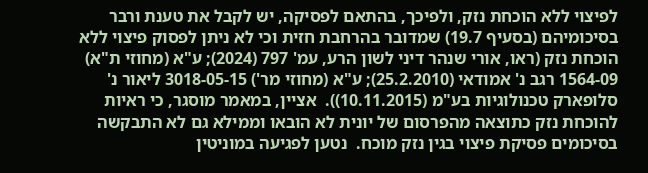לפיצוי ללא הוכחת נזק, ולפיכך, בהתאם לפסיקה, יש לקבל את טענת ורבר בסיכומיהם (בסעיף 19.7) שמדובר בהרחבת חזית וכי לא ניתן לפסוק פיצוי ללא הוכחת נזק (ראו, אורי שנהר דיני לשון הרע, עמ' 797 (2024); ע"א (מחוזי ת"א) 1564-09 רגב נ' אמודאי (25.2.2010); ע"א (מחוזי מר') 3018-05-15 ליאור נ' סלופארק טכנולוגיות בע"מ (10.11.2015)).  אציין, במאמר מוסגר, כי ראיות להוכחת נזק כתוצאה מהפרסום של יונית לא הובאו וממילא גם לא התבקשה בסיכומים פסיקת פיצוי בגין נזק מוכח.  נטען לפגיעה במוניטין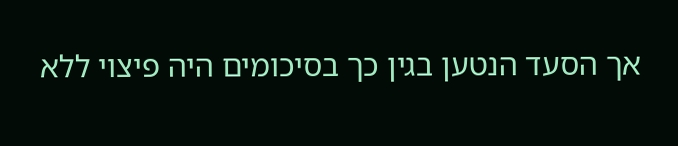אך הסעד הנטען בגין כך בסיכומים היה פיצוי ללא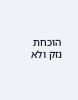הוכחת נזק ולא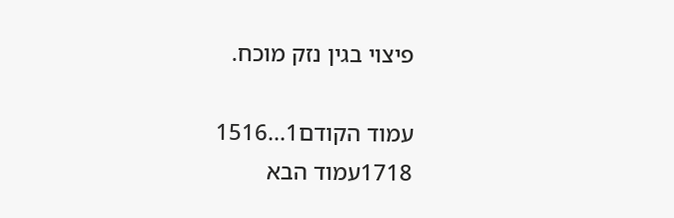פיצוי בגין נזק מוכח.

עמוד הקודם1...1516
1718עמוד הבא